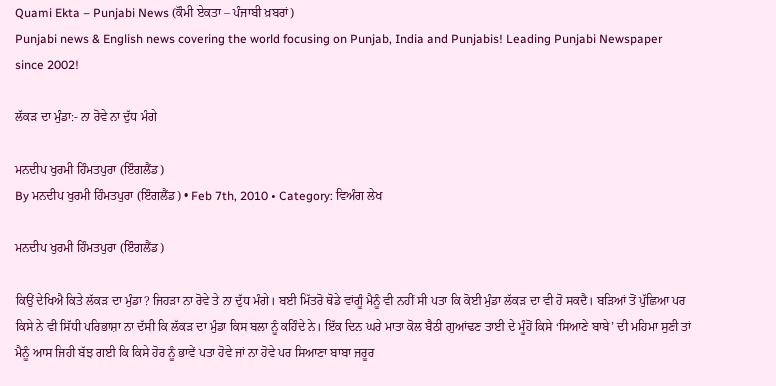Quami Ekta – Punjabi News (ਕੌਮੀ ਏਕਤਾ – ਪੰਜਾਬੀ ਖ਼ਬਰਾਂ)
Punjabi news & English news covering the world focusing on Punjab, India and Punjabis! Leading Punjabi Newspaper since 2002!

ਲੱਕੜ ਦਾ ਮੁੰਡਾ:- ਨਾ ਰੋਵੇ ਨਾ ਦੁੱਧ ਮੰਗੇ

ਮਨਦੀਪ ਖੁਰਮੀ ਹਿੰਮਤਪੁਰਾ (ਇੰਗਲੈਂਡ)
By ਮਨਦੀਪ ਖੁਰਮੀ ਹਿੰਮਤਪੁਰਾ (ਇੰਗਲੈਂਡ) • Feb 7th, 2010 • Category: ਵਿਅੰਗ ਲੇਖ

ਮਨਦੀਪ ਖੁਰਮੀ ਹਿੰਮਤਪੁਰਾ (ਇੰਗਲੈਂਡ)

ਕਿਉਂ ਦੇਖਿਐ ਕਿਤੇ ਲੱਕੜ ਦਾ ਮੁੰਡਾ? ਜਿਹੜਾ ਨਾ ਰੋਵੇ ਤੇ ਨਾ ਦੁੱਧ ਮੰਗੇ। ਬਈ ਮਿੱਤਰੋ ਥੋਡੇ ਵਾਂਗੂੰ ਮੈਨੂੰ ਵੀ ਨਹੀਂ ਸੀ ਪਤਾ ਕਿ ਕੋਈ ਮੁੰਡਾ ਲੱਕੜ ਦਾ ਵੀ ਹੋ ਸਕਦੈ। ਬੜਿਆਂ ਤੋਂ ਪੁੱਛਿਆ ਪਰ ਕਿਸੇ ਨੇ ਵੀ ਸਿੱਧੀ ਪਰਿਭਾਸ਼ਾ ਨਾ ਦੱਸੀ ਕਿ ਲੱਕੜ ਦਾ ਮੁੰਡਾ ਕਿਸ ਬਲਾ ਨੂੰ ਕਹਿੰਦੇ ਨੇ। ਇੱਕ ਦਿਨ ਘਰੇ ਮਾਤਾ ਕੋਲ ਬੈਠੀ ਗੁਆਂਢਣ ਤਾਈ ਦੇ ਮੂੰਹੋਂ ਕਿਸੇ ‘ਸਿਆਣੇ ਬਾਬੇ’ ਦੀ ਮਹਿਮਾ ਸੁਣੀ ਤਾਂ ਮੈਨੂੰ ਆਸ ਜਿਹੀ ਬੱਝ ਗਈ ਕਿ ਕਿਸੇ ਹੋਰ ਨੂੰ ਭਾਵੇਂ ਪਤਾ ਹੋਵੇ ਜਾਂ ਨਾ ਹੋਵੇ ਪਰ ਸਿਆਣਾ ਬਾਬਾ ਜਰੂਰ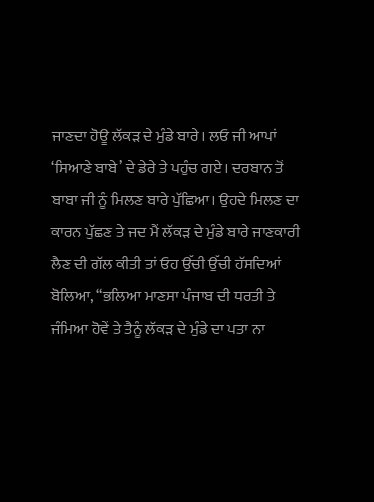ਜਾਣਦਾ ਹੋਊ ਲੱਕੜ ਦੇ ਮੁੰਡੇ ਬਾਰੇ। ਲਓ ਜੀ ਆਪਾਂ ‘ਸਿਆਣੇ ਬਾਬੇ’ ਦੇ ਡੇਰੇ ਤੇ ਪਹੁੰਚ ਗਏ। ਦਰਬਾਨ ਤੋਂ ਬਾਬਾ ਜੀ ਨੂੰ ਮਿਲਣ ਬਾਰੇ ਪੁੱਛਿਆ। ਉਹਦੇ ਮਿਲਣ ਦਾ ਕਾਰਨ ਪੁੱਛਣ ਤੇ ਜਦ ਮੈਂ ਲੱਕੜ ਦੇ ਮੁੰਡੇ ਬਾਰੇ ਜਾਣਕਾਰੀ ਲੈਣ ਦੀ ਗੱਲ ਕੀਤੀ ਤਾਂ ਓਹ ਉੱਚੀ ਉੱਚੀ ਹੱਸਦਿਆਂ ਬੋਲਿਆ, “ਭਲਿਆ ਮਾਣਸਾ ਪੰਜਾਬ ਦੀ ਧਰਤੀ ਤੇ ਜੰਮਿਆ ਹੋਵੇਂ ਤੇ ਤੈਨੂੰ ਲੱਕੜ ਦੇ ਮੁੰਡੇ ਦਾ ਪਤਾ ਨਾ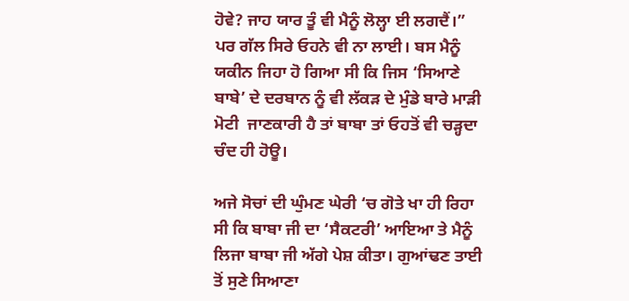ਹੋਵੇ? ਜਾਹ ਯਾਰ ਤੂੰ ਵੀ ਮੈਨੂੰ ਲੋਲ੍ਹਾ ਈ ਲਗਦੈਂ।” ਪਰ ਗੱਲ ਸਿਰੇ ਓਹਨੇ ਵੀ ਨਾ ਲਾਈ। ਬਸ ਮੈਨੂੰ ਯਕੀਨ ਜਿਹਾ ਹੋ ਗਿਆ ਸੀ ਕਿ ਜਿਸ ‘ਸਿਆਣੇ ਬਾਬੇ’ ਦੇ ਦਰਬਾਨ ਨੂੰ ਵੀ ਲੱਕੜ ਦੇ ਮੁੰਡੇ ਬਾਰੇ ਮਾੜੀ ਮੋਟੀ  ਜਾਣਕਾਰੀ ਹੈ ਤਾਂ ਬਾਬਾ ਤਾਂ ਓਹਤੋਂ ਵੀ ਚੜ੍ਹਦਾ ਚੰਦ ਹੀ ਹੋਊ।

ਅਜੇ ਸੋਚਾਂ ਦੀ ਘੁੰਮਣ ਘੇਰੀ ‘ਚ ਗੋਤੇ ਖਾ ਹੀ ਰਿਹਾ ਸੀ ਕਿ ਬਾਬਾ ਜੀ ਦਾ ‘ਸੈਕਟਰੀ’ ਆਇਆ ਤੇ ਮੈਨੂੰ ਲਿਜਾ ਬਾਬਾ ਜੀ ਅੱਗੇ ਪੇਸ਼ ਕੀਤਾ। ਗੁਆਂਢਣ ਤਾਈ ਤੋਂ ਸੁਣੇ ਸਿਆਣਾ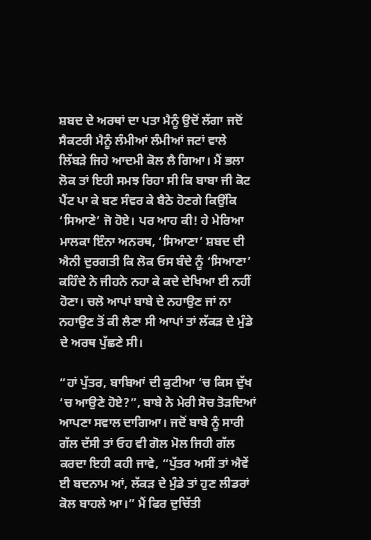ਸ਼ਬਦ ਦੇ ਅਰਥਾਂ ਦਾ ਪਤਾ ਮੈਨੂੰ ਉਦੋਂ ਲੱਗਾ ਜਦੋਂ ਸੈਕਟਰੀ ਮੈਨੂੰ ਲੰਮੀਆਂ ਲੰਮੀਆਂ ਜਟਾਂ ਵਾਲੇ ਲਿੱਬੜੇ ਜਿਹੇ ਆਦਮੀ ਕੋਲ ਲੈ ਗਿਆ। ਮੈਂ ਭਲਾ ਲੋਕ ਤਾਂ ਇਹੀ ਸਮਝ ਰਿਹਾ ਸੀ ਕਿ ਬਾਬਾ ਜੀ ਕੋਟ ਪੈਂਟ ਪਾ ਕੇ ਬਣ ਸੰਵਰ ਕੇ ਬੈਠੇ ਹੋਣਗੇ ਕਿਉਂਕਿ ‘ਸਿਆਣੇ’ ਜੋ ਹੋਏ। ਪਰ ਆਹ ਕੀ! ਹੇ ਮੇਰਿਆ ਮਾਲਕਾ ਇੰਨਾ ਅਨਰਥ, ‘ਸਿਆਣਾ’ ਸ਼ਬਦ ਦੀ ਐਨੀ ਦੁਰਗਤੀ ਕਿ ਲੋਕ ਓਸ ਬੰਦੇ ਨੂੰ ‘ਸਿਆਣਾ’ ਕਹਿੰਦੇ ਨੇ ਜੀਹਨੇ ਨਹਾ ਕੇ ਕਦੇ ਦੇਖਿਆ ਈ ਨਹੀਂ ਹੋਣਾ। ਚਲੋ ਆਪਾਂ ਬਾਬੇ ਦੇ ਨਹਾਉਣ ਜਾਂ ਨਾ ਨਹਾਉਣ ਤੋਂ ਕੀ ਲੈਣਾ ਸੀ ਆਪਾਂ ਤਾਂ ਲੱਕੜ ਦੇ ਮੁੰਡੇ ਦੇ ਅਰਥ ਪੁੱਛਣੇ ਸੀ।

“ਹਾਂ ਪੁੱਤਰ, ਬਾਬਿਆਂ ਦੀ ਕੁਟੀਆ ‘ਚ ਕਿਸ ਦੁੱਖ ‘ਚ ਆਉਣੇ ਹੋਏ?”, ਬਾਬੇ ਨੇ ਮੇਰੀ ਸੋਚ ਤੋੜਦਿਆਂ ਆਪਣਾ ਸਵਾਲ ਦਾਗਿਆ। ਜਦੋਂ ਬਾਬੇ ਨੂੰ ਸਾਰੀ ਗੱਲ ਦੱਸੀ ਤਾਂ ਓਹ ਵੀ ਗੋਲ ਮੋਲ ਜਿਹੀ ਗੱਲ ਕਰਦਾ ਇਹੀ ਕਹੀ ਜਾਵੇ, “ਪੁੱਤਰ ਅਸੀਂ ਤਾਂ ਐਵੇਂ ਈ ਬਦਨਾਮ ਆਂ, ਲੱਕੜ ਦੇ ਮੁੰਡੇ ਤਾਂ ਹੁਣ ਲੀਡਰਾਂ ਕੋਲ ਬਾਹਲੇ ਆ।” ਮੈਂ ਫਿਰ ਦੁਚਿੱਤੀ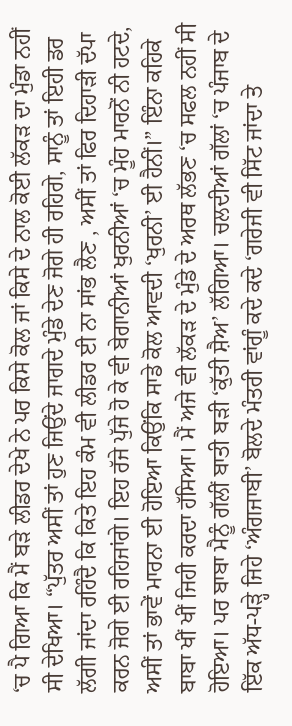‘ਚ ਪੈ ਗਿਆ ਕਿ ਮੈਂ ਬੜੇ ਲੀਡਰ ਦੇਖੇ ਨੇ ਪਰ ਕਿਸੇ ਕੋਲ ਜਾਂ ਕਿਸੇ ਦੇ ਨਾਲ ਕੋਈ ਲੱਕੜ ਦਾ ਮੁੰਡਾ ਨਹੀਂ ਸੀ ਦੇਖਿਆ। “ਪੁੱਤਰ ਅਸੀਂ ਤਾਂ ਹੁਣ ਜਿਉਂਦੇ ਜਾਗਦੇ ਮੁੰਡੇ ਦੇਣ ਜੋਗੇ ਹੀ ਰਹਿਗੇ, ਸਾਨੂੰ ਤਾਂ ਇਹੀ ਡਰ ਲੱਗੀ ਜਾਂਦਾ ਰਹਿੰਦੈ ਕਿ ਕਿਤੇ ਇਹ ਕੰਮ ਵੀ ਲੀਡਰ ਈ ਨਾ ਸਾਂਭ ਲੈਣ , ਅਸੀਂ ਤਾਂ ਫਿਰ ਦਿਹਾੜੀ ਦੱਪਾ ਕਰਨ ਜੋਗੇ ਈ ਰਹਿਜਾਂਗੇ। ਇਹ ਰੱਜੇ ਪੁੱਜੇ ਹੋ ਕੇ ਵੀ ਬੇਗਾਨੀਆਂ ਖੁਰਨੀਆਂ ‘ਚ ਮੂੰਹ ਮਾਰਨੋਂ ਨੀ ਹਟਦੇ, ਅਸੀਂ ਤਾਂ ਭਾਵੇਂ ਮਾਰਨਾ ਈ ਹੋਇਆ ਕਿਉਂਕਿ ਸਾਡੇ ਕੋਲ ਆਵਦੀ ‘ਖੁਰਨੀ’ ਈ ਹੈਨੀਂ।” ਇੰਨਾ ਕਹਿਕੇ ਬਾਬਾ ਖੀਂ ਖੀਂ ਜਿਹੀ ਕਰਦਾ ਹੱਸਿਆ। ਮੈਂ ਅਜੇ ਵੀ ਲੱਕੜ ਦੇ ਮੁੰਡੇ ਦੇ ਅਰਥ ਲੱਭਣ ‘ਚ ਸਫਲ ਨਹੀਂ ਸੀ ਹੋਇਆ। ਪਰ ਬਾਬਾ ਮੈਨੂੰ ਗੱਲੀਂ ਬਾਤੀ ਬੜੀ ‘ਕੁੱਤੀ ਸ਼ੈਅ’ ਲੱਗਿਆ। ਚਲਦੀਆਂ ਗੱਲਾਂ ‘ਚ ਪੰਜਾਬ ਦੇ ਇੱਕ ਅੱਧ-ਪੜ੍ਹੇ ਜਿਹੇ ‘ਅੰਗਜਾਬੀ’ ਬੋਲਦੇ ਮੰਤਰੀ ਵਾਂਗੂੰ ਕਦੇ ਕਦੇ ‘ਗਰੇਜੀ ਵੀ ਸਿੱਟ ਜਾਂਦਾ ਤੇ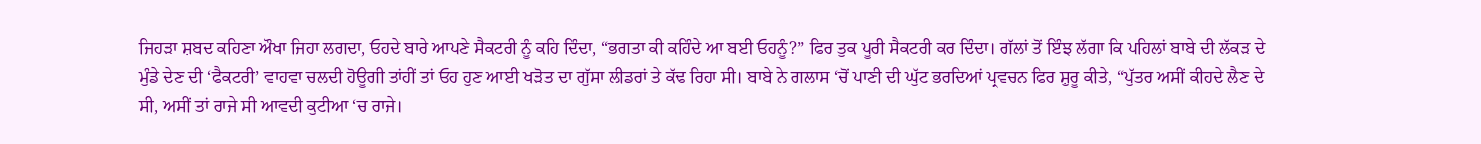ਜਿਹੜਾ ਸ਼ਬਦ ਕਹਿਣਾ ਔਖਾ ਜਿਹਾ ਲਗਦਾ, ਓਹਦੇ ਬਾਰੇ ਆਪਣੇ ਸੈਕਟਰੀ ਨੂੰ ਕਹਿ ਦਿੰਦਾ, “ਭਗਤਾ ਕੀ ਕਹਿੰਦੇ ਆ ਬਈ ਓਹਨੂੰ?” ਫਿਰ ਤੁਕ ਪੂਰੀ ਸੈਕਟਰੀ ਕਰ ਦਿੰਦਾ। ਗੱਲਾਂ ਤੋਂ ਇੰਝ ਲੱਗਾ ਕਿ ਪਹਿਲਾਂ ਬਾਬੇ ਦੀ ਲੱਕੜ ਦੇ ਮੁੰਡੇ ਦੇਣ ਦੀ ‘ਫੈਕਟਰੀ’ ਵਾਹਵਾ ਚਲਦੀ ਹੋਊਗੀ ਤਾਂਹੀਂ ਤਾਂ ਓਹ ਹੁਣ ਆਈ ਖੜੋਤ ਦਾ ਗੁੱਸਾ ਲੀਡਰਾਂ ਤੇ ਕੱਢ ਰਿਹਾ ਸੀ। ਬਾਬੇ ਨੇ ਗਲਾਸ ‘ਚੋਂ ਪਾਣੀ ਦੀ ਘੁੱਟ ਭਰਦਿਆਂ ਪ੍ਰਵਚਨ ਫਿਰ ਸ਼ੁਰੂ ਕੀਤੇ, “ਪੁੱਤਰ ਅਸੀਂ ਕੀਹਦੇ ਲੈਣ ਦੇ ਸੀ, ਅਸੀਂ ਤਾਂ ਰਾਜੇ ਸੀ ਆਵਦੀ ਕੁਟੀਆ ‘ਚ ਰਾਜੇ।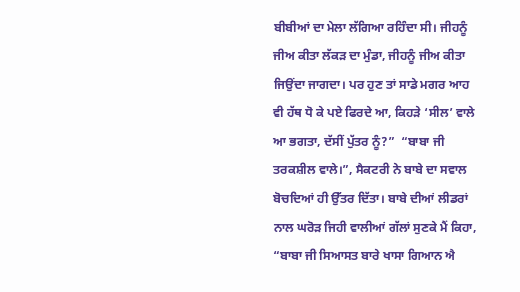ਬੀਬੀਆਂ ਦਾ ਮੇਲਾ ਲੱਗਿਆ ਰਹਿੰਦਾ ਸੀ। ਜੀਹਨੂੰ ਜੀਅ ਕੀਤਾ ਲੱਕੜ ਦਾ ਮੁੰਡਾ, ਜੀਹਨੂੰ ਜੀਅ ਕੀਤਾ ਜਿਉਂਦਾ ਜਾਗਦਾ। ਪਰ ਹੁਣ ਤਾਂ ਸਾਡੇ ਮਗਰ ਆਹ ਵੀ ਹੱਥ ਧੋ ਕੇ ਪਏ ਫਿਰਦੇ ਆ, ਕਿਹੜੇ ‘ਸੀਲ’ ਵਾਲੇ ਆ ਭਗਤਾ, ਦੱਸੀਂ ਪੁੱਤਰ ਨੂੰ?”  “ਬਾਬਾ ਜੀ ਤਰਕਸ਼ੀਲ ਵਾਲੇ।”, ਸੈਕਟਰੀ ਨੇ ਬਾਬੇ ਦਾ ਸਵਾਲ ਬੋਚਦਿਆਂ ਹੀ ਉੱਤਰ ਦਿੱਤਾ। ਬਾਬੇ ਦੀਆਂ ਲੀਡਰਾਂ ਨਾਲ ਘਰੋੜ ਜਿਹੀ ਵਾਲੀਆਂ ਗੱਲਾਂ ਸੁਣਕੇ ਮੈਂ ਕਿਹਾ, “ਬਾਬਾ ਜੀ ਸਿਆਸਤ ਬਾਰੇ ਖਾਸਾ ਗਿਆਨ ਐ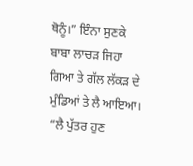ਥੋਨੂੰ।” ਇੰਨਾ ਸੁਣਕੇ ਬਾਬਾ ਲਾਚੜ ਜਿਹਾ ਗਿਆ ਤੇ ਗੱਲ ਲੱਕੜ ਦੇ ਮੁੰਡਿਆਂ ਤੇ ਲੈ ਆਇਆ। “ਲੈ ਪੁੱਤਰ ਹੁਣ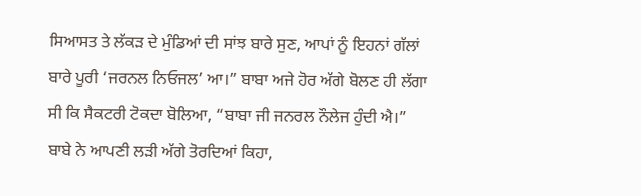ਸਿਆਸਤ ਤੇ ਲੱਕੜ ਦੇ ਮੁੰਡਿਆਂ ਦੀ ਸਾਂਝ ਬਾਰੇ ਸੁਣ, ਆਪਾਂ ਨੂੰ ਇਹਨਾਂ ਗੱਲਾਂ ਬਾਰੇ ਪੂਰੀ ‘ਜਰਨਲ ਨਿਓਜਲ’ ਆ।” ਬਾਬਾ ਅਜੇ ਹੋਰ ਅੱਗੇ ਬੋਲਣ ਹੀ ਲੱਗਾ ਸੀ ਕਿ ਸੈਕਟਰੀ ਟੋਕਦਾ ਬੋਲਿਆ, “ਬਾਬਾ ਜੀ ਜਨਰਲ ਨੌਲੇਜ ਹੁੰਦੀ ਐ।” ਬਾਬੇ ਨੇ ਆਪਣੀ ਲੜੀ ਅੱਗੇ ਤੋਰਦਿਆਂ ਕਿਹਾ,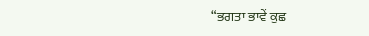“ਭਗਤਾ ਭਾਵੇਂ ਕੁਛ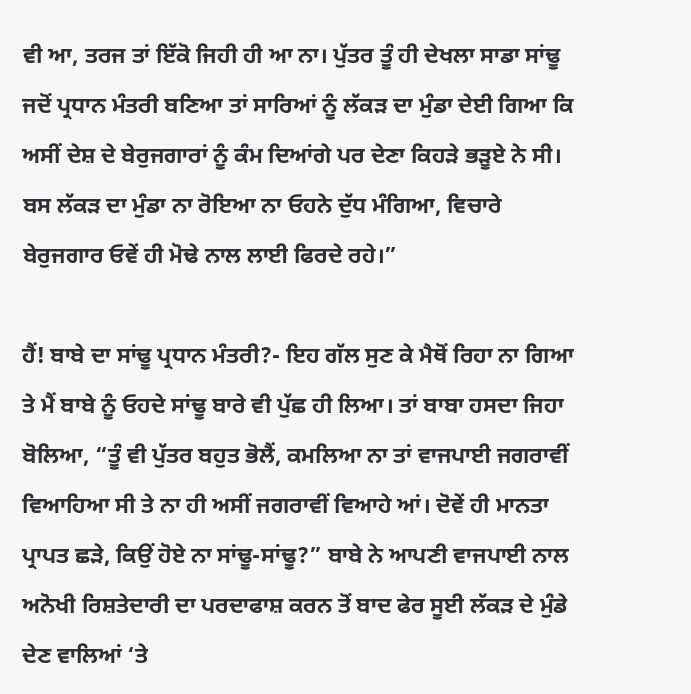ਵੀ ਆ, ਤਰਜ ਤਾਂ ਇੱਕੋ ਜਿਹੀ ਹੀ ਆ ਨਾ। ਪੁੱਤਰ ਤੂੰ ਹੀ ਦੇਖਲਾ ਸਾਡਾ ਸਾਂਢੂ ਜਦੋਂ ਪ੍ਰਧਾਨ ਮੰਤਰੀ ਬਣਿਆ ਤਾਂ ਸਾਰਿਆਂ ਨੂੰ ਲੱਕੜ ਦਾ ਮੁੰਡਾ ਦੇਈ ਗਿਆ ਕਿ ਅਸੀਂ ਦੇਸ਼ ਦੇ ਬੇਰੁਜਗਾਰਾਂ ਨੂੰ ਕੰਮ ਦਿਆਂਗੇ ਪਰ ਦੇਣਾ ਕਿਹੜੇ ਭੜੂਏ ਨੇ ਸੀ। ਬਸ ਲੱਕੜ ਦਾ ਮੁੰਡਾ ਨਾ ਰੋਇਆ ਨਾ ਓਹਨੇ ਦੁੱਧ ਮੰਗਿਆ, ਵਿਚਾਰੇ ਬੇਰੁਜਗਾਰ ਓਵੇਂ ਹੀ ਮੋਢੇ ਨਾਲ ਲਾਈ ਫਿਰਦੇ ਰਹੇ।”

ਹੈਂ! ਬਾਬੇ ਦਾ ਸਾਂਢੂ ਪ੍ਰਧਾਨ ਮੰਤਰੀ?- ਇਹ ਗੱਲ ਸੁਣ ਕੇ ਮੈਥੋਂ ਰਿਹਾ ਨਾ ਗਿਆ ਤੇ ਮੈਂ ਬਾਬੇ ਨੂੰ ਓਹਦੇ ਸਾਂਢੂ ਬਾਰੇ ਵੀ ਪੁੱਛ ਹੀ ਲਿਆ। ਤਾਂ ਬਾਬਾ ਹਸਦਾ ਜਿਹਾ ਬੋਲਿਆ, “ਤੂੰ ਵੀ ਪੁੱਤਰ ਬਹੁਤ ਭੋਲੈਂ, ਕਮਲਿਆ ਨਾ ਤਾਂ ਵਾਜਪਾਈ ਜਗਰਾਵੀਂ ਵਿਆਹਿਆ ਸੀ ਤੇ ਨਾ ਹੀ ਅਸੀਂ ਜਗਰਾਵੀਂ ਵਿਆਹੇ ਆਂ। ਦੋਵੇਂ ਹੀ ਮਾਨਤਾ ਪ੍ਰਾਪਤ ਛੜੇ, ਕਿਉਂ ਹੋਏ ਨਾ ਸਾਂਢੂ-ਸਾਂਢੂ?” ਬਾਬੇ ਨੇ ਆਪਣੀ ਵਾਜਪਾਈ ਨਾਲ ਅਨੋਖੀ ਰਿਸ਼ਤੇਦਾਰੀ ਦਾ ਪਰਦਾਫਾਸ਼ ਕਰਨ ਤੋਂ ਬਾਦ ਫੇਰ ਸੂਈ ਲੱਕੜ ਦੇ ਮੁੰਡੇ ਦੇਣ ਵਾਲਿਆਂ ‘ਤੇ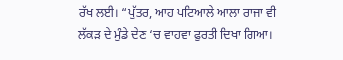ਰੱਖ ਲਈ। “ਪੁੱਤਰ, ਆਹ ਪਟਿਆਲੇ ਆਲਾ ਰਾਜਾ ਵੀ ਲੱਕੜ ਦੇ ਮੁੰਡੇ ਦੇਣ ‘ਚ ਵਾਹਵਾ ਫੁਰਤੀ ਦਿਖਾ ਗਿਆ।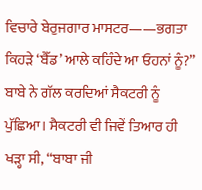ਵਿਚਾਰੇ ਬੇਰੁਜਗਾਰ ਮਾਸਟਰ——ਭਗਤਾ ਕਿਹੜੇ ‘ਬੈੱਡ’ ਆਲੇ ਕਹਿੰਦੇ ਆ ਓਹਨਾਂ ਨੂੰ?” ਬਾਬੇ ਨੇ ਗੱਲ ਕਰਦਿਆਂ ਸੈਕਟਰੀ ਨੂੰ ਪੁੱਛਿਆ। ਸੈਕਟਰੀ ਵੀ ਜਿਵੇਂ ਤਿਆਰ ਹੀ ਖੜ੍ਹਾ ਸੀ, “ਬਾਬਾ ਜੀ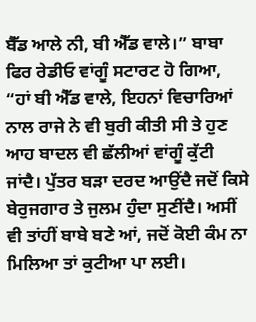ਬੈੱਡ ਆਲੇ ਨੀ, ਬੀ ਐੱਡ ਵਾਲੇ।” ਬਾਬਾ ਫਿਰ ਰੇਡੀਓ ਵਾਂਗੂੰ ਸਟਾਰਟ ਹੋ ਗਿਆ, “ਹਾਂ ਬੀ ਐੱਡ ਵਾਲੇ, ਇਹਨਾਂ ਵਿਚਾਰਿਆਂ ਨਾਲ ਰਾਜੇ ਨੇ ਵੀ ਬੁਰੀ ਕੀਤੀ ਸੀ ਤੇ ਹੁਣ ਆਹ ਬਾਦਲ ਵੀ ਛੱਲੀਆਂ ਵਾਂਗੂੰ ਕੁੱਟੀ ਜਾਂਦੈ। ਪੁੱਤਰ ਬੜਾ ਦਰਦ ਆਉਂਦੈ ਜਦੋਂ ਕਿਸੇ ਬੇਰੁਜਗਾਰ ਤੇ ਜੁਲਮ ਹੁੰਦਾ ਸੁਣੀਂਦੈ। ਅਸੀਂ ਵੀ ਤਾਂਹੀਂ ਬਾਬੇ ਬਣੇ ਆਂ, ਜਦੋਂ ਕੋਈ ਕੰਮ ਨਾ ਮਿਲਿਆ ਤਾਂ ਕੁਟੀਆ ਪਾ ਲਈ।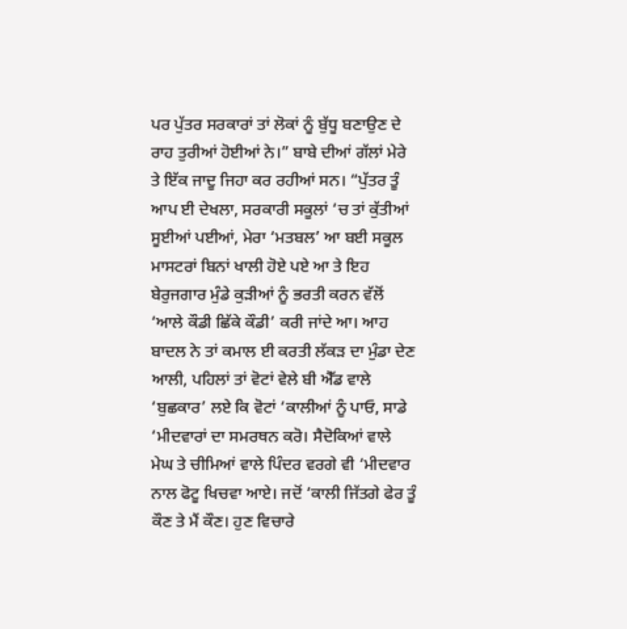ਪਰ ਪੁੱਤਰ ਸਰਕਾਰਾਂ ਤਾਂ ਲੋਕਾਂ ਨੂੰ ਬੁੱਧੂ ਬਣਾਉਣ ਦੇ ਰਾਹ ਤੁਰੀਆਂ ਹੋਈਆਂ ਨੇ।” ਬਾਬੇ ਦੀਆਂ ਗੱਲਾਂ ਮੇਰੇ ਤੇ ਇੱਕ ਜਾਦੂ ਜਿਹਾ ਕਰ ਰਹੀਆਂ ਸਨ। “ਪੁੱਤਰ ਤੂੰ ਆਪ ਈ ਦੇਖਲਾ, ਸਰਕਾਰੀ ਸਕੂਲਾਂ ‘ਚ ਤਾਂ ਕੁੱਤੀਆਂ ਸੂਈਆਂ ਪਈਆਂ, ਮੇਰਾ ‘ਮਤਬਲ’ ਆ ਬਈ ਸਕੂਲ ਮਾਸਟਰਾਂ ਬਿਨਾਂ ਖਾਲੀ ਹੋਏ ਪਏ ਆ ਤੇ ਇਹ ਬੇਰੁਜਗਾਰ ਮੁੰਡੇ ਕੁੜੀਆਂ ਨੂੰ ਭਰਤੀ ਕਰਨ ਵੱਲੋਂ ‘ਆਲੇ ਕੌਡੀ ਛਿੱਕੇ ਕੌਡੀ’ ਕਰੀ ਜਾਂਦੇ ਆ। ਆਹ ਬਾਦਲ ਨੇ ਤਾਂ ਕਮਾਲ ਈ ਕਰਤੀ ਲੱਕੜ ਦਾ ਮੁੰਡਾ ਦੇਣ ਆਲੀ, ਪਹਿਲਾਂ ਤਾਂ ਵੋਟਾਂ ਵੇਲੇ ਬੀ ਐੱਡ ਵਾਲੇ ‘ਬੁਛਕਾਰ’ ਲਏ ਕਿ ਵੋਟਾਂ ‘ਕਾਲੀਆਂ ਨੂੰ ਪਾਓ, ਸਾਡੇ ‘ਮੀਦਵਾਰਾਂ ਦਾ ਸਮਰਥਨ ਕਰੋ। ਸੈਦੋਕਿਆਂ ਵਾਲੇ ਮੇਘ ਤੇ ਚੀਮਿਆਂ ਵਾਲੇ ਪਿੰਦਰ ਵਰਗੇ ਵੀ ‘ਮੀਦਵਾਰ ਨਾਲ ਫੋਟੂ ਖਿਚਵਾ ਆਏ। ਜਦੋਂ ‘ਕਾਲੀ ਜਿੱਤਗੇ ਫੇਰ ਤੂੰ ਕੌਣ ਤੇ ਮੈਂ ਕੌਣ। ਹੁਣ ਵਿਚਾਰੇ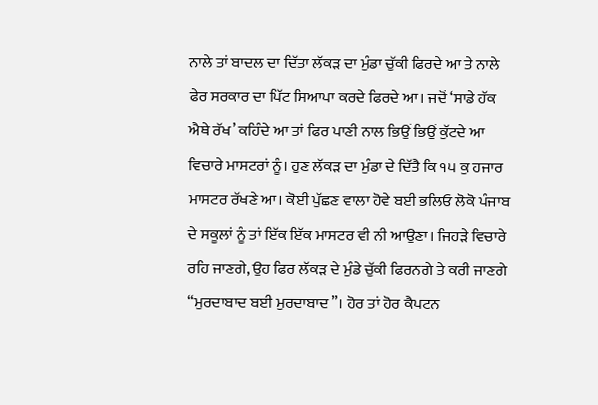ਨਾਲੇ ਤਾਂ ਬਾਦਲ ਦਾ ਦਿੱਤਾ ਲੱਕੜ ਦਾ ਮੁੰਡਾ ਚੁੱਕੀ ਫਿਰਦੇ ਆ ਤੇ ਨਾਲੇ ਫੇਰ ਸਰਕਾਰ ਦਾ ਪਿੱਟ ਸਿਆਪਾ ਕਰਦੇ ਫਿਰਦੇ ਆ। ਜਦੋਂ ‘ਸਾਡੇ ਹੱਕ ਐਥੇ ਰੱਖ’ ਕਹਿੰਦੇ ਆ ਤਾਂ ਫਿਰ ਪਾਣੀ ਨਾਲ ਭਿਉਂ ਭਿਉਂ ਕੁੱਟਦੇ ਆ ਵਿਚਾਰੇ ਮਾਸਟਰਾਂ ਨੂੰ। ਹੁਣ ਲੱਕੜ ਦਾ ਮੁੰਡਾ ਦੇ ਦਿੱਤੈ ਕਿ ੧੫ ਕੁ ਹਜਾਰ ਮਾਸਟਰ ਰੱਖਣੇ ਆ। ਕੋਈ ਪੁੱਛਣ ਵਾਲਾ ਹੋਵੇ ਬਈ ਭਲਿਓ ਲੋਕੋ ਪੰਜਾਬ ਦੇ ਸਕੂਲਾਂ ਨੂੰ ਤਾਂ ਇੱਕ ਇੱਕ ਮਾਸਟਰ ਵੀ ਨੀ ਆਉਣਾ। ਜਿਹੜੇ ਵਿਚਾਰੇ ਰਹਿ ਜਾਣਗੇ, ਉਹ ਫਿਰ ਲੱਕੜ ਦੇ ਮੁੰਡੇ ਚੁੱਕੀ ਫਿਰਨਗੇ ਤੇ ਕਰੀ ਜਾਣਗੇ “ਮੁਰਦਾਬਾਦ ਬਈ ਮੁਰਦਾਬਾਦ”। ਹੋਰ ਤਾਂ ਹੋਰ ਕੈਪਟਨ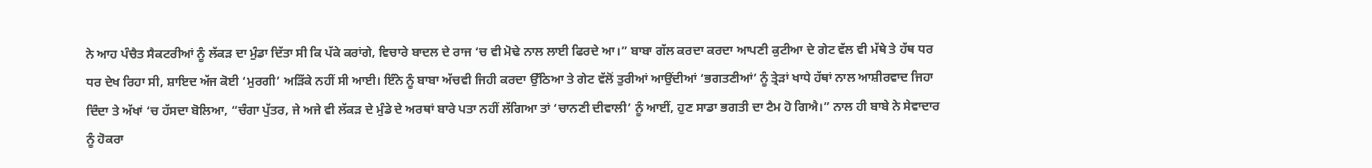ਨੇ ਆਹ ਪੰਚੈਤ ਸੈਕਟਰੀਆਂ ਨੂੰ ਲੱਕੜ ਦਾ ਮੁੰਡਾ ਦਿੱਤਾ ਸੀ ਕਿ ਪੱਕੇ ਕਰਾਂਗੇ, ਵਿਚਾਰੇ ਬਾਦਲ ਦੇ ਰਾਜ ‘ਚ ਵੀ ਮੋਢੇ ਨਾਲ ਲਾਈ ਫਿਰਦੇ ਆ।” ਬਾਬਾ ਗੱਲ ਕਰਦਾ ਕਰਦਾ ਆਪਣੀ ਕੁਟੀਆ ਦੇ ਗੇਟ ਵੱਲ ਵੀ ਮੱਥੇ ਤੇ ਹੱਥ ਧਰ ਧਰ ਦੇਖ ਰਿਹਾ ਸੀ, ਸ਼ਾਇਦ ਅੱਜ ਕੋਈ ‘ਮੁਰਗੀ’ ਅੜਿੱਕੇ ਨਹੀਂ ਸੀ ਆਈ। ਇੰਨੇ ਨੂੰ ਬਾਬਾ ਅੱਚਵੀ ਜਿਹੀ ਕਰਦਾ ਉੱਠਿਆ ਤੇ ਗੇਟ ਵੱਲੋਂ ਤੁਰੀਆਂ ਆਉਂਦੀਆਂ ‘ਭਗਤਣੀਆਂ’ ਨੂੰ ਤ੍ਰੇੜਾਂ ਖਾਧੇ ਹੱਥਾਂ ਨਾਲ ਆਸ਼ੀਰਵਾਦ ਜਿਹਾ ਦਿੰਦਾ ਤੇ ਅੱਖਾਂ ‘ਚ ਹੱਸਦਾ ਬੋਲਿਆ, “ਚੰਗਾ ਪੁੱਤਰ, ਜੇ ਅਜੇ ਵੀ ਲੱਕੜ ਦੇ ਮੁੰਡੇ ਦੇ ਅਰਥਾਂ ਬਾਰੇ ਪਤਾ ਨਹੀਂ ਲੱਗਿਆ ਤਾਂ ‘ਚਾਨਣੀ ਦੀਵਾਲੀ’ ਨੂੰ ਆਈਂ, ਹੁਣ ਸਾਡਾ ਭਗਤੀ ਦਾ ਟੈਮ ਹੋ ਗਿਐ।” ਨਾਲ ਹੀ ਬਾਬੇ ਨੇ ਸੇਵਾਦਾਰ ਨੂੰ ਹੋਕਰਾ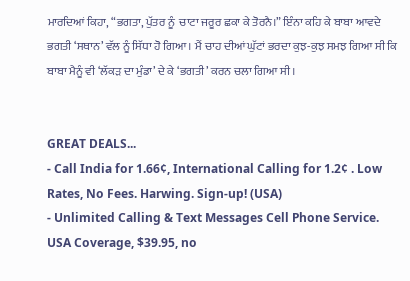ਮਾਰਦਿਆਂ ਕਿਹਾ, “ਭਗਤਾ, ਪੁੱਤਰ ਨੂੰ  ਚਾਟਾ ਜਰੂਰ ਛਕਾ ਕੇ ਤੋਰਨੈ।” ਇੰਨਾ ਕਹਿ ਕੇ ਬਾਬਾ ਆਵਦੇ ਭਗਤੀ ‘ਸਥਾਨ’ ਵੱਲ ਨੂੰ ਸਿੱਧਾ ਹੋ ਗਿਆ। ਮੈਂ ਚਾਹ ਦੀਆਂ ਘੁੱਟਾਂ ਭਰਦਾ ਕੁਝ-ਕੁਝ ਸਮਝ ਗਿਆ ਸੀ ਕਿ ਬਾਬਾ ਮੈਨੂੰ ਵੀ ‘ਲੱਕੜ ਦਾ ਮੁੰਡਾ’ ਦੇ ਕੇ ‘ਭਗਤੀ’ ਕਰਨ ਚਲਾ ਗਿਆ ਸੀ।


GREAT DEALS...
- Call India for 1.66¢, International Calling for 1.2¢ . Low Rates, No Fees. Harwing. Sign-up! (USA)
- Unlimited Calling & Text Messages Cell Phone Service. USA Coverage, $39.95, no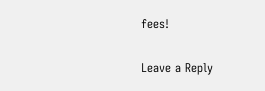fees!

Leave a Reply